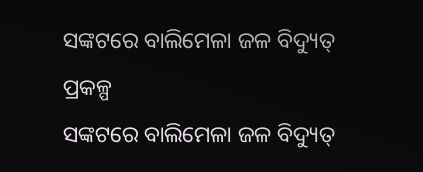ସଙ୍କଟରେ ବାଲିମେଳା ଜଳ ବିଦ୍ୟୁତ୍ ପ୍ରକଳ୍ପ
ସଙ୍କଟରେ ବାଲିମେଳା ଜଳ ବିଦ୍ୟୁତ୍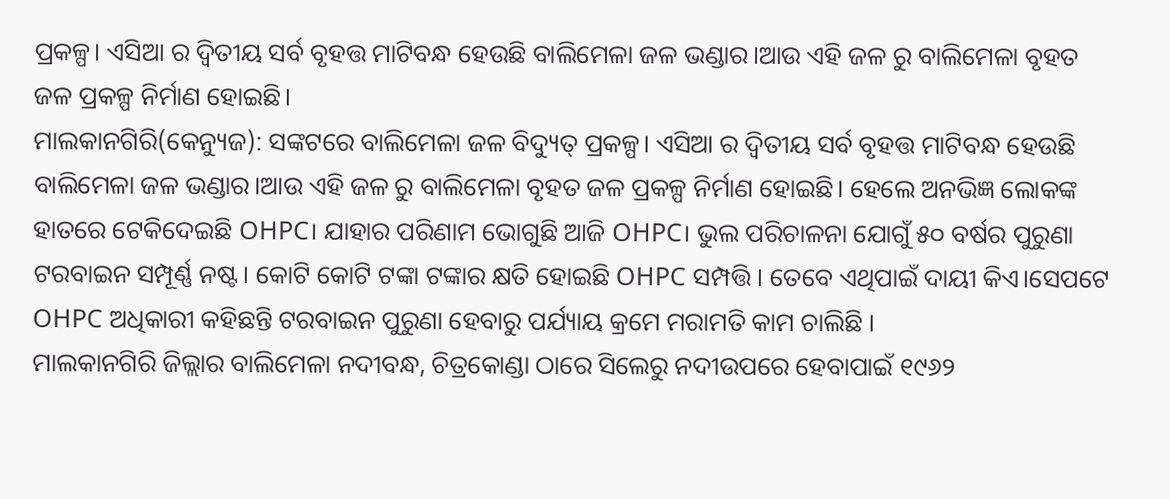ପ୍ରକଳ୍ପ। ଏସିଆ ର ଦ୍ୱିତୀୟ ସର୍ବ ବୃହତ୍ତ ମାଟିବନ୍ଧ ହେଉଛି ବାଲିମେଳା ଜଳ ଭଣ୍ଡାର।ଆଉ ଏହି ଜଳ ରୁ ବାଲିମେଳା ବୃହତ ଜଳ ପ୍ରକଳ୍ପ ନିର୍ମାଣ ହୋଇଛି।
ମାଲକାନଗିରି(କେନ୍ୟୁଜ): ସଙ୍କଟରେ ବାଲିମେଳା ଜଳ ବିଦ୍ୟୁତ୍ ପ୍ରକଳ୍ପ। ଏସିଆ ର ଦ୍ୱିତୀୟ ସର୍ବ ବୃହତ୍ତ ମାଟିବନ୍ଧ ହେଉଛି ବାଲିମେଳା ଜଳ ଭଣ୍ଡାର।ଆଉ ଏହି ଜଳ ରୁ ବାଲିମେଳା ବୃହତ ଜଳ ପ୍ରକଳ୍ପ ନିର୍ମାଣ ହୋଇଛି। ହେଲେ ଅନଭିଜ୍ଞ ଲୋକଙ୍କ ହାତରେ ଟେକିଦେଇଛି OHPC। ଯାହାର ପରିଣାମ ଭୋଗୁଛି ଆଜି OHPC। ଭୁଲ ପରିଚାଳନା ଯୋଗୁଁ ୫୦ ବର୍ଷର ପୁରୁଣା ଟରବାଇନ ସମ୍ପୂର୍ଣ୍ଣ ନଷ୍ଟ। କୋଟି କୋଟି ଟଙ୍କା ଟଙ୍କାର କ୍ଷତି ହୋଇଛି OHPC ସମ୍ପତ୍ତି । ତେବେ ଏଥିପାଇଁ ଦାୟୀ କିଏ।ସେପଟେ OHPC ଅଧିକାରୀ କହିଛନ୍ତି ଟରବାଇନ ପୁରୁଣା ହେବାରୁ ପର୍ଯ୍ୟାୟ କ୍ରମେ ମରାମତି କାମ ଚାଲିଛି ।
ମାଲକାନଗିରି ଜିଲ୍ଲାର ବାଲିମେଳା ନଦୀବନ୍ଧ, ଚିତ୍ରକୋଣ୍ଡା ଠାରେ ସିଲେରୁ ନଦୀଉପରେ ହେବାପାଇଁ ୧୯୬୨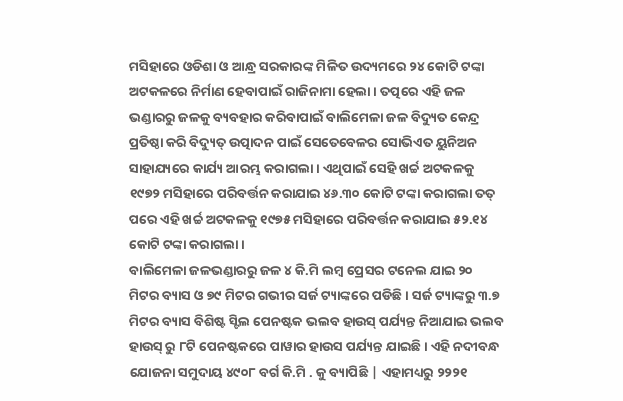ମସିହାରେ ଓଡିଶା ଓ ଆନ୍ଧ୍ର ସରକାରଙ୍କ ମିଳିତ ଉଦ୍ୟମରେ ୨୪ କୋଟି ଟଙ୍କା ଅଟକଳରେ ନିର୍ମାଣ ହେବାପାଇଁ ରାଜିନାମା ହେଲା । ତତ୍ପରେ ଏହି ଜଳ ଭଣ୍ଡାରରୁ ଜଳକୁ ବ୍ୟବହାର କରିବାପାଇଁ ବାଲିମେଳା ଜଳ ବିଦ୍ୟୁତ କେନ୍ଦ୍ର ପ୍ରତିଷ୍ଠା କରି ବିଦ୍ୟୁତ୍ ଉତ୍ପାଦନ ପାଇଁ ସେତେବେଳର ସୋଭିଏତ ୟୁନିଅନ ସାହାଯ୍ୟରେ କାର୍ଯ୍ୟ ଆରମ୍ଭ କରାଗଲା । ଏଥିପାଇଁ ସେହି ଖର୍ଚ୍ଚ ଅଟକଳକୁ ୧୯୭୨ ମସିହାରେ ପରିବର୍ତ୍ତନ କରାଯାଇ ୪୬.୩୦ କୋଟି ଟଙ୍କା କରାଗଲା ତତ୍ ପରେ ଏହି ଖର୍ଚ୍ଚ ଅଟକଳକୁ ୧୯୭୫ ମସିହାରେ ପରିବର୍ତ୍ତନ କରାଯାଇ ୫୨.୧୪ କୋଟି ଟଙ୍କା କରାଗଲା ।
ବାଲିମେଳା ଜଳଭଣ୍ଡାରରୁ ଜଳ ୪ କି.ମି ଲମ୍ଵ ପ୍ରେସର ଟନେଲ ଯାଇ ୨୦ ମିଟର ବ୍ୟାସ ଓ ୭୯ ମିଟର ଗଭୀର ସର୍ଜ ଟ୍ୟାଙ୍କରେ ପଡିଛି । ସର୍ଜ ଟ୍ୟାଙ୍କରୁ ୩.୭ ମିଟର ବ୍ୟାସ ବିଶିଷ୍ଟ ସ୍ଟିଲ ପେନଷ୍ଟକ ଭଲବ ହାଉସ୍ ପର୍ଯ୍ୟନ୍ତ ନିଆଯାଇ ଭଲବ ହାଉସ୍ ରୁ ୮ଟି ପେନଷ୍ଟକରେ ପାୱାର ହାଉସ ପର୍ଯ୍ୟନ୍ତ ଯାଇଛି । ଏହି ନଦୀବନ୍ଧ ଯୋଜନା ସମୁଦାୟ ୪୯୦୮ ବର୍ଗ କି.ମି . କୁ ବ୍ୟାପିଛି | ଏହାମଧ୍ୟରୁ ୨୨୨୧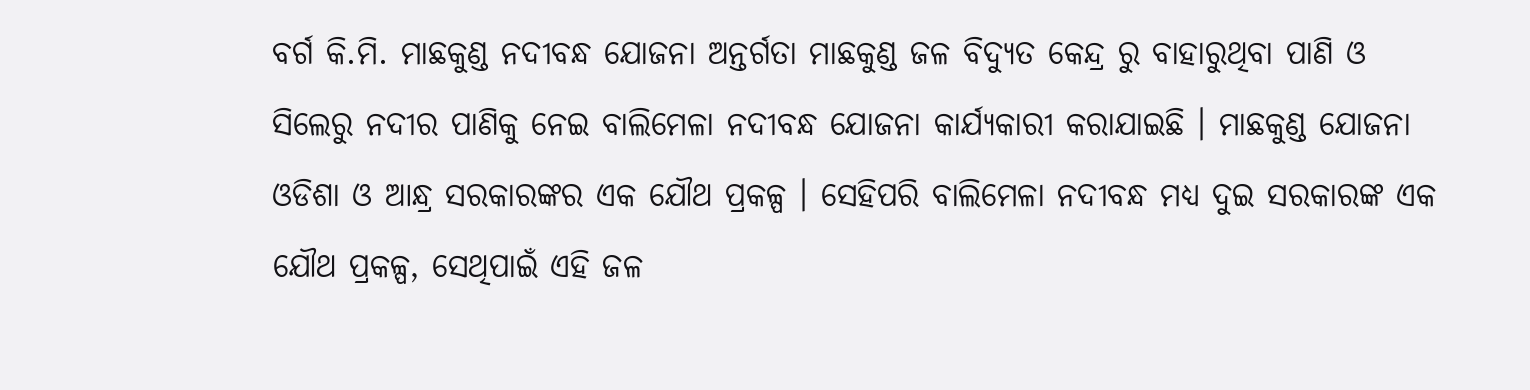ବର୍ଗ କି.ମି. ମାଛକୁଣ୍ଡ ନଦୀବନ୍ଧ ଯୋଜନା ଅନ୍ତର୍ଗତା ମାଛକୁଣ୍ଡ ଜଳ ବିଦ୍ୟୁତ କେନ୍ଦ୍ର ରୁ ବାହାରୁଥିବା ପାଣି ଓ ସିଲେରୁ ନଦୀର ପାଣିକୁ ନେଇ ବାଲିମେଳା ନଦୀବନ୍ଧ ଯୋଜନା କାର୍ଯ୍ୟକାରୀ କରାଯାଇଛି । ମାଛକୁଣ୍ଡ ଯୋଜନା ଓଡିଶା ଓ ଆନ୍ଧ୍ର ସରକାରଙ୍କର ଏକ ଯୌଥ ପ୍ରକଳ୍ପ । ସେହିପରି ବାଲିମେଳା ନଦୀବନ୍ଧ ମଧ୍ୟ ଦୁଇ ସରକାରଙ୍କ ଏକ ଯୌଥ ପ୍ରକଳ୍ପ, ସେଥିପାଇଁ ଏହି ଜଳ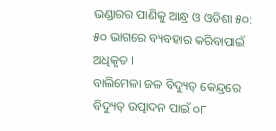ଭଣ୍ଡାରର ପାଣିକୁ ଆନ୍ଧ୍ର ଓ ଓଡିଶା ୫୦: ୫୦ ଭାଗରେ ବ୍ୟବହାର କରିବାପାଇଁ ଅଧିକୃତ ।
ବାଲିମେଳା ଜଳ ବିଦ୍ୟୁତ୍ କେନ୍ଦ୍ରରେ ବିଦ୍ୟୁତ୍ ଉତ୍ପାଦନ ପାଇଁ ୦୮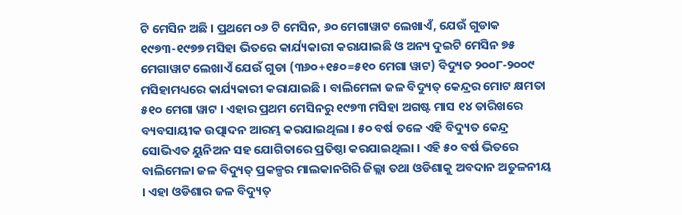ଟି ମେସିନ ଅଛି । ପ୍ରଥମେ ୦୬ ଟି ମେସିନ, ୬୦ ମେଗାୱାଟ ଲେଖାଏଁ, ଯେଉଁ ଗୁଡାକ ୧୯୭୩-୧୯୭୭ ମସିହା ଭିତରେ କାର୍ଯ୍ୟକାରୀ କରାଯାଇଛି ଓ ଅନ୍ୟ ଦୁଇଟି ମେସିନ ୭୫ ମେଗାୱାଟ ଲେଖାଏଁ ଯେଉଁ ଗୁଡା (୩୬୦+୧୫୦=୫୧୦ ମେଗା ୱାଟ) ବିଦ୍ୟୁତ ୨୦୦୮-୨୦୦୯ ମସିହାମଧ୍ୟରେ କାର୍ଯ୍ୟକାରୀ କରାଯାଇଛି । ବାଲିମେଳା ଜଳ ବିଦ୍ୟୁତ୍ କେନ୍ଦ୍ରର ମୋଟ କ୍ଷମତା ୫୧୦ ମେଗା ୱାଟ । ଏହାର ପ୍ରଥମ ମେସିନରୁ ୧୯୭୩ ମସିହା ଅଗଷ୍ଟ ମାସ ୧୪ ତାରିଖରେ ବ୍ୟବସାୟୀକ ଉତ୍ପାଦନ ଆରମ୍ଭ କରଯାଇଥିଲା । ୫୦ ବର୍ଷ ତଳେ ଏହି ବିଦ୍ୟୁତ କେନ୍ଦ୍ର ସୋଭିଏତ ୟୁନିଅନ ସହ ଯୋଗିତାରେ ପ୍ରତିଷ୍ଠା କରଯାଇଥିଲା । ଏହି ୫୦ ବର୍ଷ ଭିତରେ ବାଲିମେଳା ଜଳ ବିଦ୍ୟୁତ୍ ପ୍ରକଳ୍ପର ମାଲକାନଗିରି ଜିଲ୍ଲା ତଥା ଓଡିଶାକୁ ଅବଦାନ ଅତୁଳନୀୟ । ଏହା ଓଡିଶାର ଜଳ ବିଦ୍ୟୁତ୍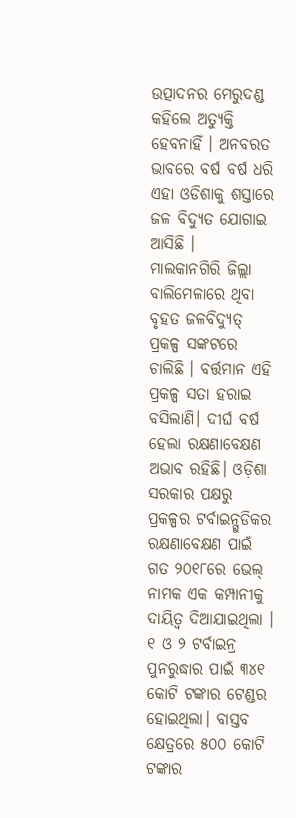ଉତ୍ପାଦନର ମେରୁଦଣ୍ଡ କହିଲେ ଅତ୍ୟୁକ୍ତି ହେବନାହିଁ । ଅନବରତ ଭାବରେ ବର୍ଷ ବର୍ଷ ଧରି ଏହା ଓଡିଶାକୁ ଶସ୍ତାରେ ଜଳ ବିଦ୍ୟୁତ ଯୋଗାଇ ଆସିଛି ।
ମାଲକାନଗିରି ଜିଲ୍ଲା ବାଲିମେଳାରେ ଥିବା ବୃହତ ଜଳବିଦ୍ୟୁତ୍ ପ୍ରକଳ୍ପ ସଙ୍କଟରେ ଚାଲିଛି । ବର୍ତ୍ତମାନ ଏହି ପ୍ରକଳ୍ପ ସତା ହରାଇ ବସିଲାଣି। ଦୀର୍ଘ ବର୍ଷ ହେଲା ରକ୍ଷଣାବେକ୍ଷଣ ଅଭାବ ରହିଛି। ଓଡ଼ିଶା ସରକାର ପକ୍ଷରୁ ପ୍ରକଳ୍ପର ଟର୍ବାଇନ୍ଗୁଡିକର ରକ୍ଷଣାବେକ୍ଷଣ ପାଇଁ ଗତ ୨୦୧୮ରେ ଭେଲ୍ ନାମକ ଏକ କମ୍ପାନୀକୁ ଦାୟିତ୍ବ ଦିଆଯାଇଥିଲା । ୧ ଓ ୨ ଟର୍ବାଇନ୍ର ପୁନରୁଦ୍ଧାର ପାଇଁ ୩୪୧ କୋଟି ଟଙ୍କାର ଟେଣ୍ଡର ହୋଇଥିଲା। ବାସ୍ତବ କ୍ଷେତ୍ରରେ ୫୦୦ କୋଟି ଟଙ୍କାର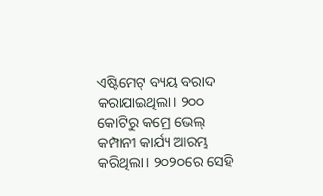ଏଷ୍ଟିମେଟ୍ ବ୍ୟୟ ବରାଦ କରାଯାଇଥିଲା। ୨୦୦ କୋଟିରୁ କମ୍ରେ ଭେଲ୍ କମ୍ପାନୀ କାର୍ଯ୍ୟ ଆରମ୍ଭ କରିଥିଲା। ୨୦୨୦ରେ ସେହି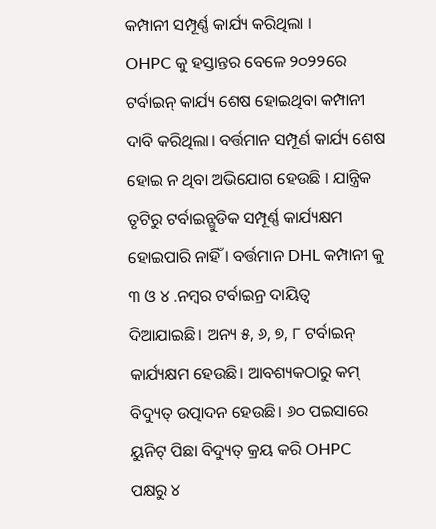କମ୍ପାନୀ ସମ୍ପୂର୍ଣ୍ଣ କାର୍ଯ୍ୟ କରିଥିଲା ।
OHPC କୁ ହସ୍ତାନ୍ତର ବେଳେ ୨୦୨୨ରେ ଟର୍ବାଇନ୍ କାର୍ଯ୍ୟ ଶେଷ ହୋଇଥିବା କମ୍ପାନୀ ଦାବି କରିଥିଲା। ବର୍ତ୍ତମାନ ସମ୍ପୂର୍ଣ କାର୍ଯ୍ୟ ଶେଷ ହୋଇ ନ ଥିବା ଅଭିଯୋଗ ହେଉଛି । ଯାନ୍ତ୍ରିକ ତୃଟିରୁ ଟର୍ବାଇନ୍ଗୁଡିକ ସମ୍ପୂର୍ଣ୍ଣ କାର୍ଯ୍ୟକ୍ଷମ ହୋଇପାରି ନାହିଁ । ବର୍ତ୍ତମାନ DHL କମ୍ପାନୀ କୁ ୩ ଓ ୪ .ନମ୍ବର ଟର୍ବାଇନ୍ର ଦାୟିତ୍ଵ ଦିଆଯାଇଛି। ଅନ୍ୟ ୫, ୬, ୭, ୮ ଟର୍ବାଇନ୍ କାର୍ଯ୍ୟକ୍ଷମ ହେଉଛି। ଆବଶ୍ୟକଠାରୁ କମ୍ ବିଦ୍ୟୁତ୍ ଉତ୍ପାଦନ ହେଉଛି। ୬୦ ପଇସାରେ ୟୁନିଟ୍ ପିଛା ବିଦ୍ୟୁତ୍ କ୍ରୟ କରି OHPC ପକ୍ଷରୁ ୪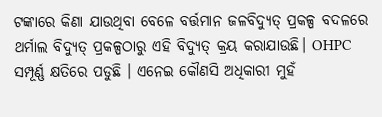ଟଙ୍କାରେ କିଣା ଯାଉଥିବା ବେଳେ ବର୍ତ୍ତମାନ ଜଳବିଦ୍ୟୁତ୍ ପ୍ରକଳ୍ପ ବଦଳରେ ଥର୍ମାଲ ବିଦ୍ୟୁତ୍ ପ୍ରକଳ୍ପଠାରୁ ଏହି ବିଦ୍ୟୁତ୍ କ୍ରୟ କରାଯାଉଛି। OHPC ସମ୍ପୂର୍ଣ୍ଣ କ୍ଷତିରେ ପଡୁଛି । ଏନେଇ କୌଣସି ଅଧିକାରୀ ମୁହଁ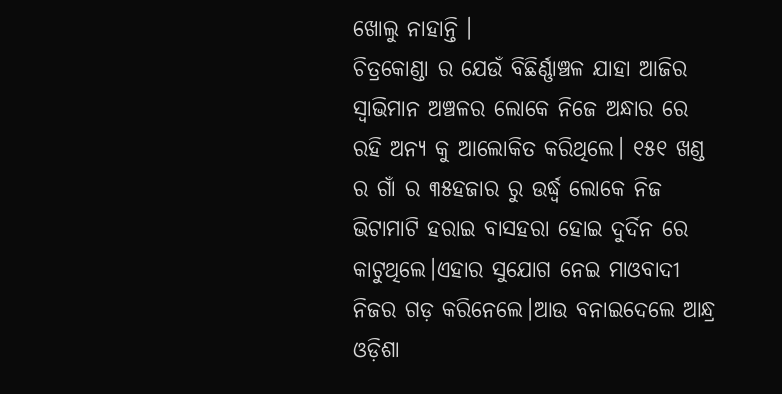ଖୋଲୁ ନାହାନ୍ତି ।
ଚିତ୍ରକୋଣ୍ଡା ର ଯେଉଁ ବିଛିର୍ଣ୍ଣାଞ୍ଚଳ ଯାହା ଆଜିର ସ୍ବାଭିମାନ ଅଞ୍ଚଳର ଲୋକେ ନିଜେ ଅନ୍ଧାର ରେ ରହି ଅନ୍ୟ କୁ ଆଲୋକିତ କରିଥିଲେ। ୧୫୧ ଖଣ୍ଡ ର ଗାଁ ର ୩୫ହଜାର ରୁ ଉର୍ଦ୍ଧ୍ବ ଲୋକେ ନିଜ ଭିଟାମାଟି ହରାଇ ବାସହରା ହୋଇ ଦୁର୍ଦିନ ରେ କାଟୁଥିଲେ।ଏହାର ସୁଯୋଗ ନେଇ ମାଓବାଦୀ ନିଜର ଗଡ଼ କରିନେଲେ।ଆଉ ବନାଇଦେଲେ ଆନ୍ଧ୍ର ଓଡ଼ିଶା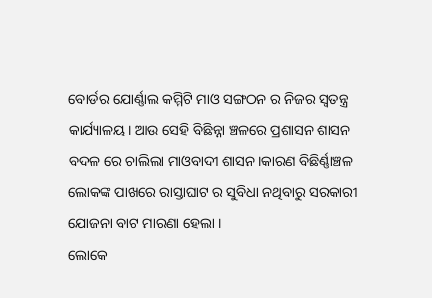ବୋର୍ଡର ଯୋର୍ଣ୍ଣାଲ କମ୍ମିଟି ମାଓ ସଙ୍ଗଠନ ର ନିଜର ସ୍ୱତନ୍ତ୍ର କାର୍ଯ୍ୟାଳୟ। ଆଉ ସେହି ବିଛିନ୍ନା ଞ୍ଚଳରେ ପ୍ରଶାସନ ଶାସନ ବଦଳ ରେ ଚାଲିଲା ମାଓବାଦୀ ଶାସନ।କାରଣ ବିଛିର୍ଣ୍ଣାଞ୍ଚଳ ଲୋକଙ୍କ ପାଖରେ ରାସ୍ତାଘାଟ ର ସୁବିଧା ନଥିବାରୁ ସରକାରୀ ଯୋଜନା ବାଟ ମାରଣା ହେଲା ।
ଲୋକେ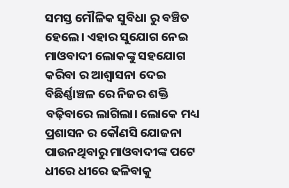ସମସ୍ତ ମୌଳିକ ସୁବିଧା ରୁ ବଞ୍ଚିତ ହେଲେ। ଏହାର ସୁଯୋଗ ନେଇ ମାଓବାଦୀ ଲୋକଙ୍କୁ ସହଯୋଗ କରିବା ର ଆଶ୍ୱାସନା ଦେଇ ବିଛିର୍ଣ୍ଣାଞ୍ଚଳ ରେ ନିଜର ଶକ୍ତି ବଢ଼ିବାରେ ଲାଗିଲା। ଲୋକେ ମଧ୍ୟ ପ୍ରଶାସନ ର କୌଣସି ଯୋଜନା ପାଉନଥିବାରୁ ମାଓବାଦୀଙ୍କ ପଟେ ଧୀରେ ଧୀରେ ଢଳିବାକୁ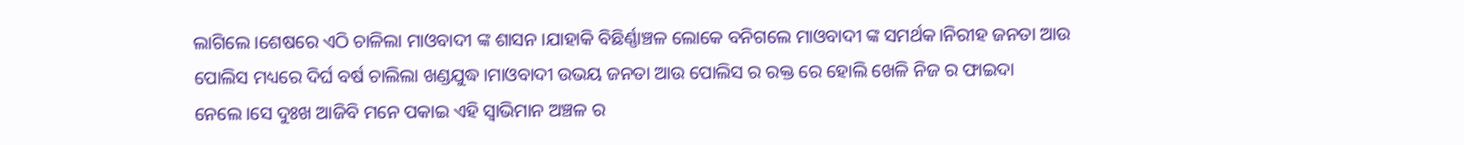ଲାଗିଲେ।ଶେଷରେ ଏଠି ଚାଳିଲା ମାଓବାଦୀ ଙ୍କ ଶାସନ।ଯାହାକି ବିଛିର୍ଣ୍ଣାଞ୍ଚଳ ଲୋକେ ବନିଗଲେ ମାଓବାଦୀ ଙ୍କ ସମର୍ଥକ।ନିରୀହ ଜନତା ଆଉ ପୋଲିସ ମଧ୍ୟରେ ଦିର୍ଘ ବର୍ଷ ଚାଲିଲା ଖଣ୍ଡଯୁଦ୍ଧ।ମାଓବାଦୀ ଉଭୟ ଜନତା ଆଉ ପୋଲିସ ର ରକ୍ତ ରେ ହୋଲି ଖେଳି ନିଜ ର ଫାଇଦା ନେଲେ।ସେ ଦୁଃଖ ଆଜିବି ମନେ ପକାଇ ଏହି ସ୍ବାଭିମାନ ଅଞ୍ଚଳ ର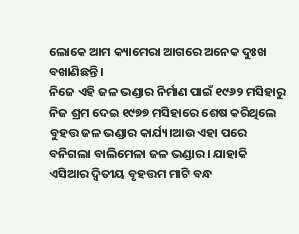ଲୋକେ ଆମ କ୍ୟାମେରା ଆଗରେ ଅନେକ ଦୁଃଖ ବଖାଣିଛନ୍ତି ।
ନିଜେ ଏହି ଜଳ ଭଣ୍ଡାର ନିର୍ମାଣ ପାଇଁ ୧୯୬୨ ମସିହାରୁ ନିଜ ଶ୍ରମ ଦେଇ ୧୯୭୭ ମସିହାରେ ଶେଷ କରିଥିଲେ ବୁହତ୍ତ ଜଳ ଭଣ୍ଡାର କାର୍ଯ୍ୟ।ଆଉ ଏହା ପରେ ବନିଗଲା ବାଲିମେଳା ଜଳ ଭଣ୍ଡାର। ଯାହାକି ଏସିଆର ଦ୍ଵିତୀୟ ବୃହତ୍ତମ ମାଟି ବନ୍ଧ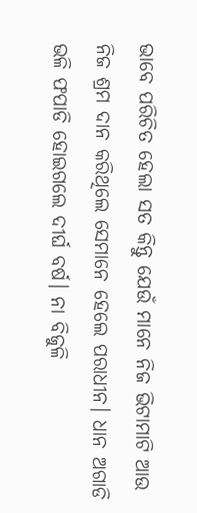ଭାବେ ପରିଚିତ ହେଲା ସତ କିନ୍ତୁ ଯେଉଁ ମାନେ ନିଜ ଭିଟାମାଟି ଆଉ ନିଜ ଶ୍ରମ ଦାନ କରିଥିଲେ ସେମାନେ ହେଲେ ପରାଧୀନ। ଧାନ ଅଗାଡି ଭଳି ଫପାଡି ହୋଇଗଲେ ଦୀର୍ଘ ବର୍ଷ। ନା ବିଜୁଳି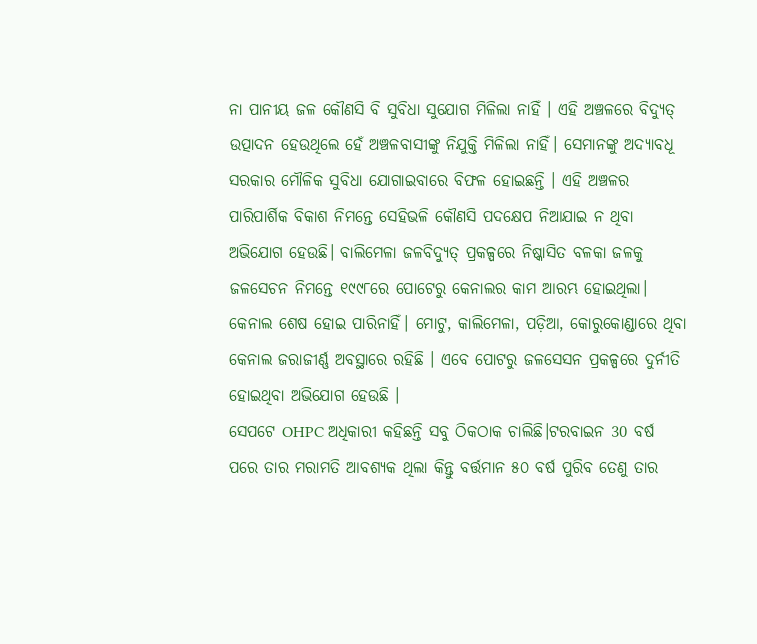ନା ପାନୀୟ ଜଳ କୌଣସି ବି ସୁବିଧା ସୁଯୋଗ ମିଳିଲା ନାହିଁ । ଏହି ଅଞ୍ଚଳରେ ବିଦ୍ୟୁତ୍ ଉତ୍ପାଦନ ହେଉଥିଲେ ହେଁ ଅଞ୍ଚଳବାସୀଙ୍କୁ ନିଯୁକ୍ତି ମିଳିଲା ନାହିଁ। ସେମାନଙ୍କୁ ଅଦ୍ୟାବଧୂ ସରକାର ମୌଳିକ ସୁବିଧା ଯୋଗାଇବାରେ ବିଫଳ ହୋଇଛନ୍ତି । ଏହି ଅଞ୍ଚଳର ପାରିପାର୍ଶିକ ବିକାଶ ନିମନ୍ତେ ସେହିଭଳି କୌଣସି ପଦକ୍ଷେପ ନିଆଯାଇ ନ ଥିବା ଅଭିଯୋଗ ହେଉଛି। ବାଲିମେଳା ଜଳବିଦ୍ୟୁତ୍ ପ୍ରକଳ୍ପରେ ନିଷ୍କାସିତ ବଳକା ଜଳକୁ ଜଳସେଚନ ନିମନ୍ତେ ୧୯୯୮ରେ ପୋଟେରୁ କେନାଲର କାମ ଆରମ୍ଭ ହୋଇଥିଲା। କେନାଲ ଶେଷ ହୋଇ ପାରିନାହିଁ। ମୋଟୁ, କାଲିମେଳା, ପଡ଼ିଆ, କୋରୁକୋଣ୍ଡାରେ ଥିବା କେନାଲ ଜରାଜୀର୍ଣ୍ଣ ଅବସ୍ଥାରେ ରହିଛି । ଏବେ ପୋଟରୁ ଜଳସେସନ ପ୍ରକଳ୍ପରେ ଦୁର୍ନୀତି ହୋଇଥିବା ଅଭିଯୋଗ ହେଉଛି ।
ସେପଟେ OHPC ଅଧିକାରୀ କହିଛନ୍ତି ସବୁ ଠିକଠାକ ଚାଲିଛି।ଟରବାଇନ 30 ବର୍ଷ ପରେ ତାର ମରାମତି ଆବଶ୍ୟକ ଥିଲା କିନ୍ତୁ ବର୍ତ୍ତମାନ ୫୦ ବର୍ଷ ପୁରିବ ତେଣୁ ତାର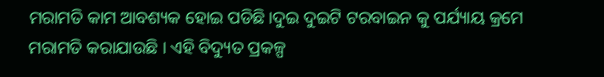ମରାମତି କାମ ଆବଶ୍ୟକ ହୋଇ ପଡିଛି।ଦୁଇ ଦୁଇଟି ଟରବାଇନ କୁ ପର୍ଯ୍ୟାୟ କ୍ରମେ ମରାମତି କରାଯାଉଛି । ଏହି ବିଦ୍ୟୁତ ପ୍ରକଳ୍ପ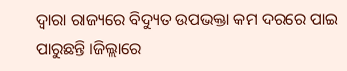ଦ୍ବାରା ରାଜ୍ୟରେ ବିଦ୍ୟୁତ ଉପଭକ୍ତା କମ ଦରରେ ପାଇ ପାରୁଛନ୍ତି ।ଜିଲ୍ଲାରେ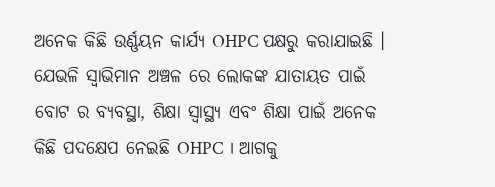ଅନେକ କିଛି ଉର୍ଣ୍ଣୟନ କାର୍ଯ୍ୟ OHPC ପକ୍ଷରୁ କରାଯାଇଛି । ଯେଭଳି ସ୍ବାଭିମାନ ଅଞ୍ଚଳ ରେ ଲୋକଙ୍କ ଯାତାୟତ ପାଇଁ ବୋଟ ର ବ୍ୟବସ୍ଥା, ଶିକ୍ଷା ସ୍ୱାସ୍ଥ୍ୟ ଏବଂ ଶିକ୍ଷା ପାଇଁ ଅନେକ କିଛି ପଦକ୍ଷେପ ନେଇଛି OHPC । ଆଗକୁ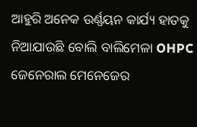ଆହୁରି ଅନେକ ଉର୍ଣ୍ଣୟନ କାର୍ଯ୍ୟ ହାତକୁ ନିଆଯାଉଛି ବୋଲି ବାଲିମେଳା OHPC ଜେନେରାଲ ମେନେଜେର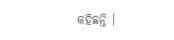କହିଛନ୍ତି ।